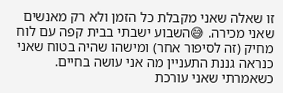זו שאלה שאני מקבלת כל הזמן ולא רק מאנשים שאני מכירה. 😅השבוע ישבתי בבית קפה עם לוח מחיק (זה לסיפור אחר) ומישהו שהיה בטוח שאני כנראה גננת התעניין מה אני עושה בחיים. כשאמרתי שאני עורכת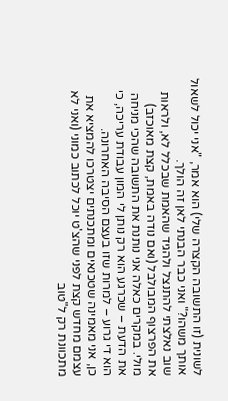לשונית (זו התשובה הקצרה שלי) הוא אמר, "אני יכול לשאול אותך משהו?" ואני כבר הבנתי לאן זה הולך.
שוב נאלצתי להתנצל ולהגיד שהאמת שבכלל לא, ולראות את הפרצוף המבולבל (ואם נודה באמת, קצת מאוכזב) מולי. במקרים כאלה אני נותנת את התשובה שהכי מניחה את הדעת – שכרגע הוא רק נותן לי המון עבודת עריכה, כי הוא די גרוע – למרות שזו בעצם הסיבה האחרונה.
כן, אני מאמינה שטכנאים ומתכנתים יצטרכו להמציא את עצמם מחדש קצת לפני שהצ'ט יוכל לכתוב כמוני (ואני לא מתכוונת רק ל"טוב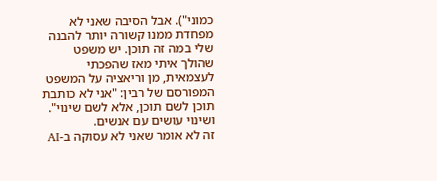כמוני"). אבל הסיבה שאני לא מפחדת ממנו קשורה יותר להבנה שלי במה זה תוכן. יש משפט שהולך איתי מאז שהפכתי לעצמאית, מן וריאציה על המשפט המפורסם של רבין: "אני לא כותבת תוכן לשם תוכן, אלא לשם שינוי". ושינוי עושים עם אנשים.
זה לא אומר שאני לא עסוקה ב-AI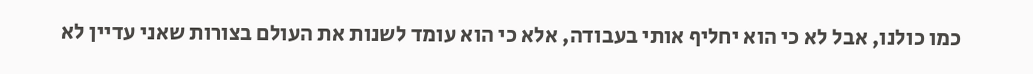כמו כולנו, אבל לא כי הוא יחליף אותי בעבודה, אלא כי הוא עומד לשנות את העולם בצורות שאני עדיין לא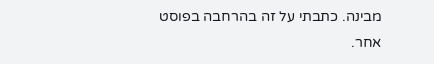מבינה. כתבתי על זה בהרחבה בפוסט אחר.